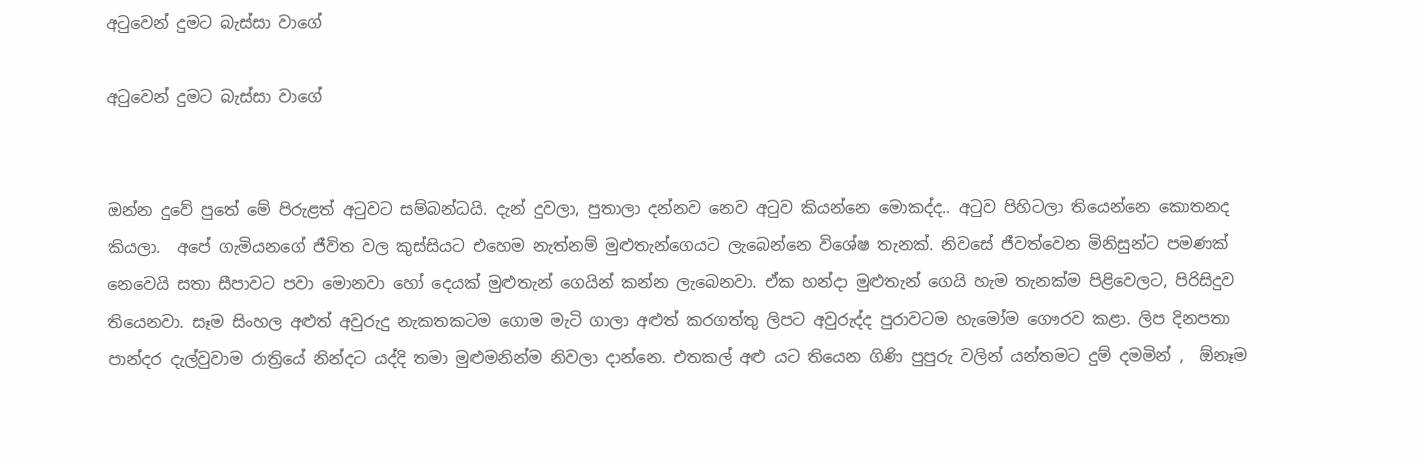අටුවෙන් දුමට බැස්සා වාගේ

අටුවෙන් දුමට බැස්සා වාගේ


ඔන්න දුවේ පුතේ මේ පිරුළත් අටුවට සම්බන්ධයි. දැන් දුවලා, පුතාලා දන්නව නෙව අටුව කියන්නෙ මොකද්ද.. අටුව පිහිටලා තියෙන්නෙ කොතනද කියලා.  අපේ ගැමියනගේ ජීවිත වල කුස්සියට එහෙම නැත්නම් මුළුතැන්ගෙයට ලැබෙන්නෙ විශේෂ තැනක්. නිවසේ ජීවත්වෙන මිනිසුන්ට පමණක් නෙවෙයි සතා සීපාවට පවා මොනවා හෝ දෙයක් මුළුතැන් ගෙයින් කන්න ලැබෙනවා. ඒක හන්දා මුළුතැන් ගෙයි හැම තැනක්ම පිළිවෙලට, පිරිසිදුව තියෙනවා. සෑම සිංහල අළුත් අවුරුදු නැකතකටම ගොම මැටි ගාලා අළුත් කරගත්තු ලිපට අවුරුද්ද පුරාවටම හැමෝම ගෞරව කළා. ලිප දිනපතා පාන්දර දැල්වුවාම රාත්‍රියේ නින්දට යද්දි තමා මුළුමනින්ම නිවලා දාන්නෙ. එතකල් අළු යට තියෙන ගිණි පුපුරු වලින් යන්තමට දුම් දමමින් ,  ඕනෑම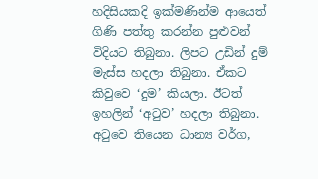හදිසියකදි ඉක්මණින්ම ආයෙත් ගිණි පත්තු කරන්න පුළුවන් විදියට තිබුනා. ලිපට උඩින් දුම් මැස්ස හදලා තිබුනා. ඒකට කිවුවෙ ‘දුම’ කියලා. ඊටත් ඉහලින් ‘අටුව’ හදලා තිබුනා. අටුවෙ තියෙන ධාන්‍ය වර්ග,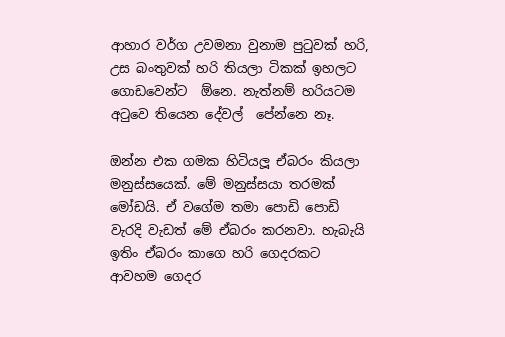ආහාර වර්ග උවමනා වුනාම පුටුවක් හරි, උස බංතුවක් හරි තියලා ටිකක් ඉහලට ගොඩවෙන්ට  ඕනෙ. නැත්නම් හරියටම අටුවෙ තියෙන දේවල්  පේන්නෙ නෑ.

ඔන්න එක ගමක හිටියලූ ඒබරං කියලා මනුස්සයෙක්. මේ මනුස්සයා තරමක් මෝඩයි. ඒ වගේම තමා පොඩි පොඩි වැරදි වැඩත් මේ ඒබරං කරනවා. හැබැයි ඉතිං ඒබරං කාගෙ හරි ගෙදරකට ආවහම ගෙදර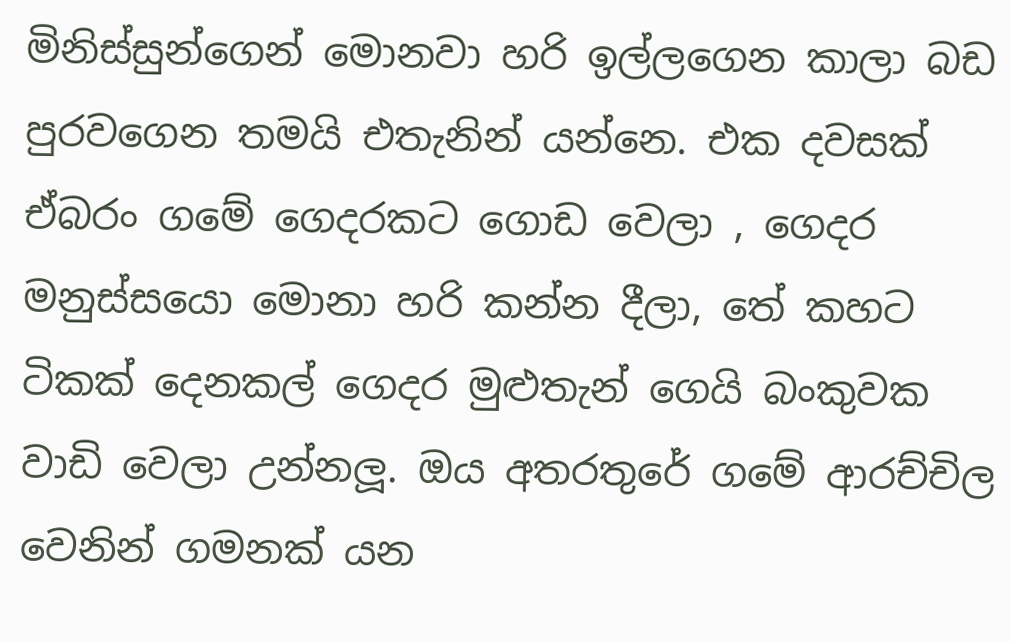මිනිස්සුන්ගෙන් මොනවා හරි ඉල්ලගෙන කාලා බඩ පුරවගෙන තමයි එතැනින් යන්නෙ. එක දවසක් ඒබරං ගමේ ගෙදරකට ගොඩ වෙලා , ගෙදර මනුස්සයො මොනා හරි කන්න දීලා, තේ කහට ටිකක් දෙනකල් ගෙදර මුළුතැන් ගෙයි බංකුවක වාඩි වෙලා උන්නලූ. ඔය අතරතුරේ ගමේ ආරච්චිල වෙනින් ගමනක් යන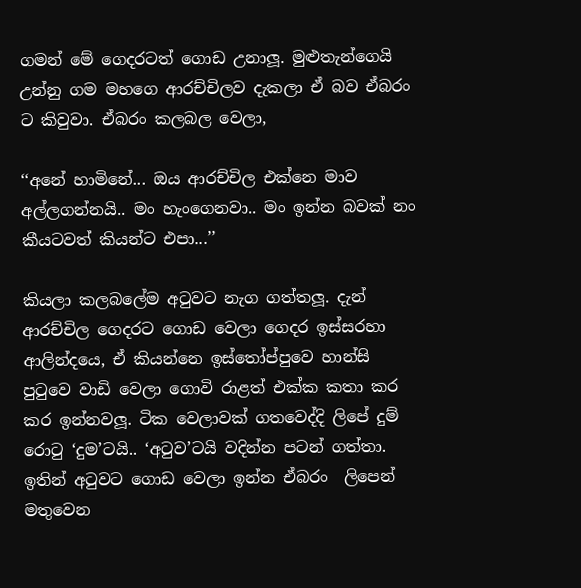ගමන් මේ ගෙදරටත් ගොඩ උනාලූ. මුළුතැන්ගෙයි උන්නු ගම මහගෙ ආරච්චිලව දැකලා ඒ බව ඒබරං ට කිවුවා. ඒබරං කලබල වෙලා,

‘‘අනේ හාමිනේ... ඔය ආරච්චිල එක්නෙ මාව අල්ලගන්නයි.. මං හැංගෙනවා.. මං ඉන්න බවක් නං කීයටවත් කියන්ට එපා...’’

කියලා කලබලේම අටුවට නැග ගත්තලූ. දැන් ආරච්චිල ගෙදරට ගොඩ වෙලා ගෙදර ඉස්සරහා ආලින්දයෙ, ඒ කියන්නෙ ඉස්තෝප්පුවෙ හාන්සි පුටුවෙ වාඩි වෙලා ගොවි රාළත් එක්ක කතා කර කර ඉන්නවලූ. ටික වෙලාවක් ගතවෙද්දි ලිපේ දුම් රොටු ‘දුම’ටයි.. ‘අටුව’ටයි වදින්න පටන් ගත්තා.   ඉතින් අටුවට ගොඩ වෙලා ඉන්න ඒබරං  ලිපෙන් මතුවෙන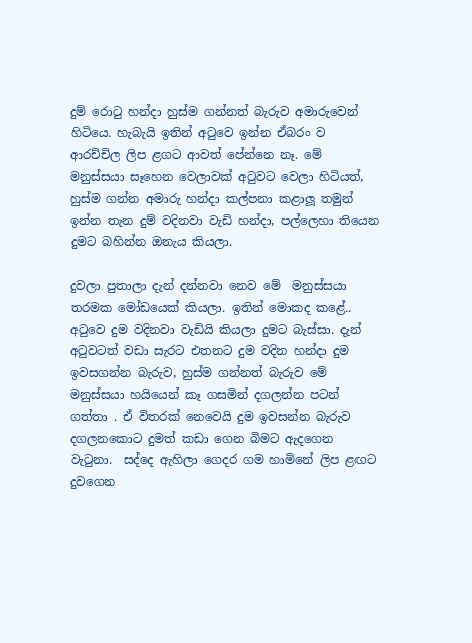දුම් රොටු හන්දා හුස්ම ගන්නත් බැරුව අමාරුවෙන් හිටියෙ. හැබැයි ඉතින් අටුවෙ ඉන්න ඒබරං ව ආරච්චිල ලිප ළගට ආවත් පේන්නෙ නෑ. මේ මනුස්සයා සෑහෙන වෙලාවක් අටුවට වෙලා හිටියත්, හුස්ම ගන්න අමාරු හන්දා කල්පනා කළාලූ තමුන් ඉන්න තැන දුම් වදිනවා වැඩි හන්දා, පල්ලෙහා තියෙන දුමට බහින්න ඔනැය කියලා.

දුවලා පුතාලා දැන් දන්නවා නෙව මේ  මනුස්සයා තරමක මෝඩයෙක් කියලා. ඉතින් මොකද කළේ.. අටුවෙ දුම වදිනවා වැඩියි කියලා දුමට බැස්සා. දැන්  අටුවටත් වඩා සැරට එතනට දුම වදින හන්දා දුම ඉවසගන්න බැරුව, හුස්ම ගන්නත් බැරුව මේ මනුස්සයා හයියෙන් කෑ ගසමින් දගලන්න පටන් ගත්තා . ඒ විතරක් නෙවෙයි දුම ඉවසන්න බැරුව දගලනකොට දුමත් කඩා ගෙන බිමට ඇදගෙන වැටුනා.  සද්දෙ ඇහිලා ගෙදර ගම හාමිනේ ලිප ළඟට දුවගෙන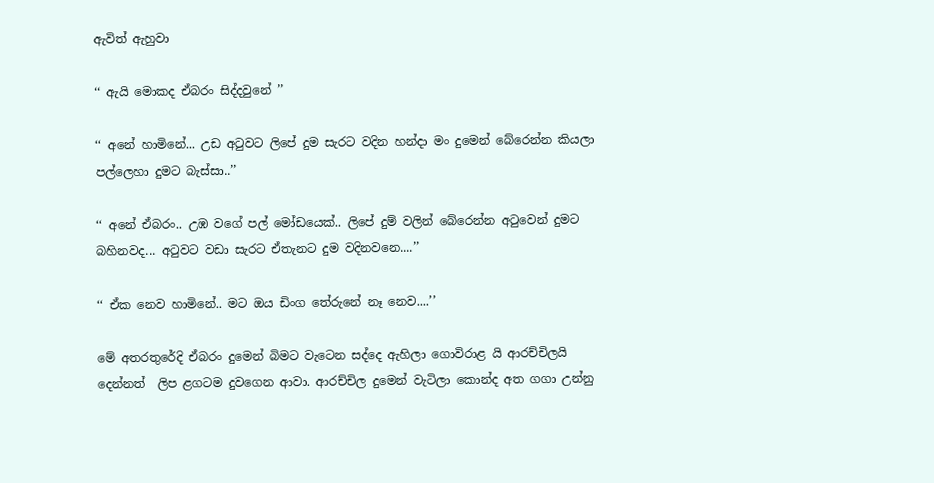ඇවිත් ඇහුවා

‘‘ ඇයි මොකද ඒබරං සිද්දවුනේ ’’

‘‘ අනේ හාමිනේ... උඩ අටුවට ලිපේ දුම සැරට වදින හන්දා මං දුමෙන් බේරෙන්න කියලා පල්ලෙහා දුමට බැස්සා..’’

‘‘ අනේ ඒබරං.. උඹ වගේ පල් මෝඩයෙක්.. ලිපේ දුම් වලින් බේරෙන්න අටුවෙන් දුමට බහිනවද... අටුවට වඩා සැරට ඒතැනට දුම වදිනවනෙ....’’

‘‘ ඒක නෙව හාමිනේ.. මට ඔය ඩිංග තේරුනේ නෑ නෙව....’’

මේ අතරතුරේදි ඒබරං දුමෙන් බිමට වැටෙන සද්දෙ ඇහිලා ගොවිරාළ යි ආරච්චිලයි දෙන්නත්  ලිප ළගටම දුවගෙන ආවා. ආරච්චිල දුමෙන් වැටිලා කොන්ද අත ගගා උන්නු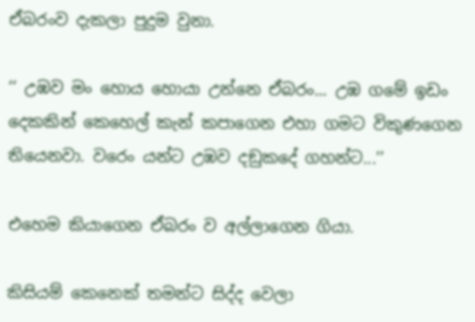ඒබරංව දැකලා පුදුම වුනා.

‘‘ උඹව මං හොය හොයා උන්නෙ ඒබරං... උඹ ගමේ ඉඩං දෙකකින් කෙහෙල් කැන් කපාගෙන එහා ගමට විකුණගෙන තියෙනවා. වරෙං යන්ට උඹව දඞුකදේ ගහන්ට...’’

එහෙම කියාගෙන ඒබරං ව අල්ලාගෙන ගියා.

කිසියම් කෙනෙක් තමන්ට සිද්ද වෙලා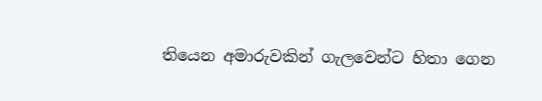තියෙන අමාරුවකින් ගැලවෙන්ට හිතා ගෙන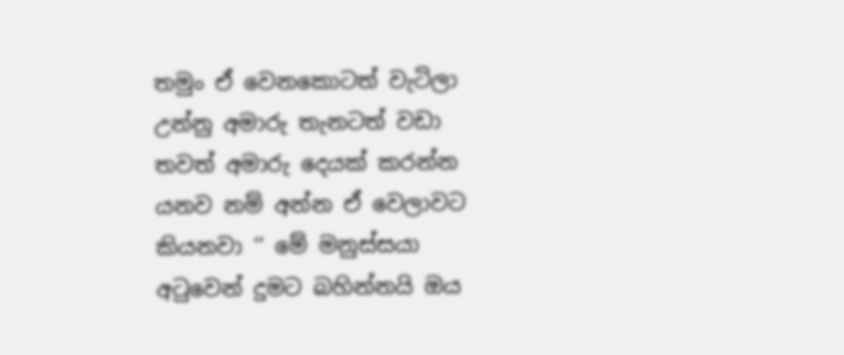තමුං ඒ වෙනකොටත් වැටිලා උන්නු අමාරු තැනටත් වඩා තවත් අමාරු දෙයක් කරන්න යනව නම් අන්න ඒ වෙලාවට කියනවා ‘‘ මේ මනුස්සයා අටුවෙන් දුමට බහින්නයි ඔය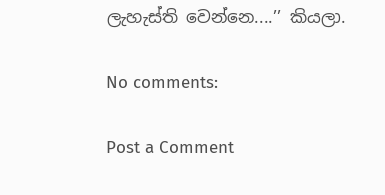ලැහැස්ති වෙන්නෙ....’’ කියලා.

No comments:

Post a Comment